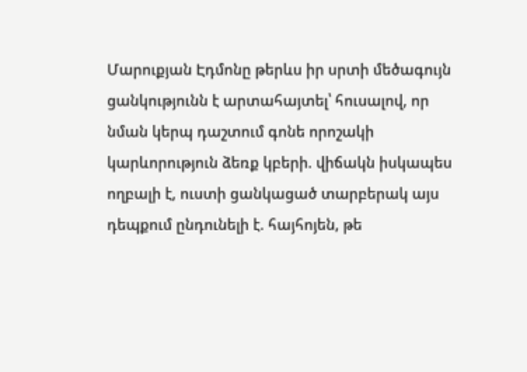Մարուքյան Էդմոնը թերևս իր սրտի մեծագույն ցանկությունն է արտահայտել՝ հուսալով, որ նման կերպ դաշտում գոնե որոշակի կարևորություն ձեռք կբերի. վիճակն իսկապես ողբալի է, ուստի ցանկացած տարբերակ այս դեպքում ընդունելի է. հայհոյեն, թե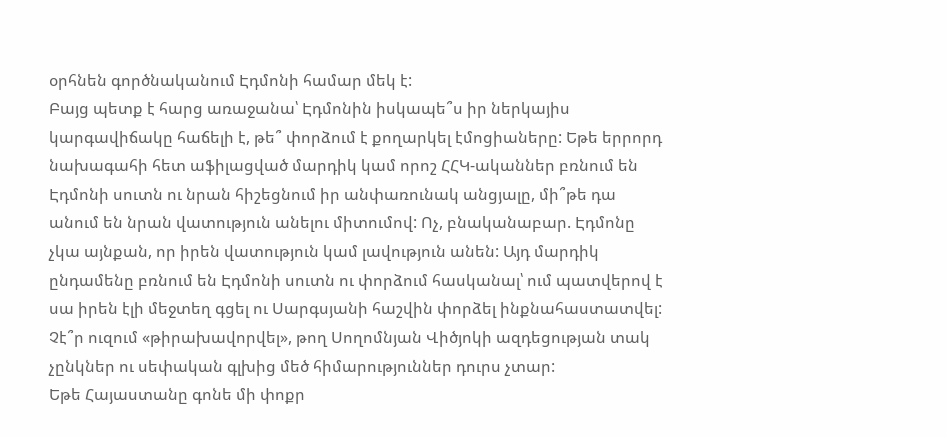օրհնեն գործնականում Էդմոնի համար մեկ է:
Բայց պետք է հարց առաջանա՝ Էդմոնին իսկապե՞ս իր ներկայիս կարգավիճակը հաճելի է, թե՞ փորձում է քողարկել էմոցիաները: Եթե երրորդ նախագահի հետ աֆիլացված մարդիկ կամ որոշ ՀՀԿ-ականներ բռնում են Էդմոնի սուտն ու նրան հիշեցնում իր անփառունակ անցյալը, մի՞թե դա անում են նրան վատություն անելու միտումով: Ոչ, բնականաբար. Էդմոնը չկա այնքան, որ իրեն վատություն կամ լավություն անեն: Այդ մարդիկ ընդամենը բռնում են Էդմոնի սուտն ու փորձում հասկանալ՝ ում պատվերով է սա իրեն էլի մեջտեղ գցել ու Սարգսյանի հաշվին փորձել ինքնահաստատվել: Չէ՞ր ուզում «թիրախավորվել», թող Սողոմնյան Վիծյոկի ազդեցության տակ չընկներ ու սեփական գլխից մեծ հիմարություններ դուրս չտար:
Եթե Հայաստանը գոնե մի փոքր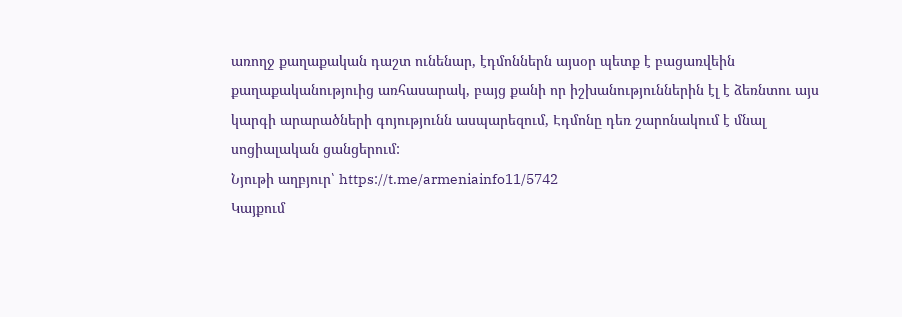առողջ քաղաքական դաշտ ունենար, էդմոններն այսօր պետք է բացառվեին քաղաքականություից առհասարակ, բայց քանի որ իշխանություններին էլ է ձեռնտու այս կարգի արարածների գոյությունն ասպարեզում, Էդմոնը դեռ շարոնակում է մնալ սոցիալական ցանցերում:
Նյութի աղբյուր՝ https://t.me/armeniainfo11/5742
Կայքում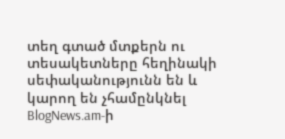տեղ գտած մտքերն ու տեսակետները հեղինակի սեփականությունն են և կարող են չհամընկնել BlogNews.am-ի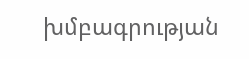խմբագրության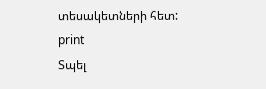տեսակետների հետ:
print
Տպել